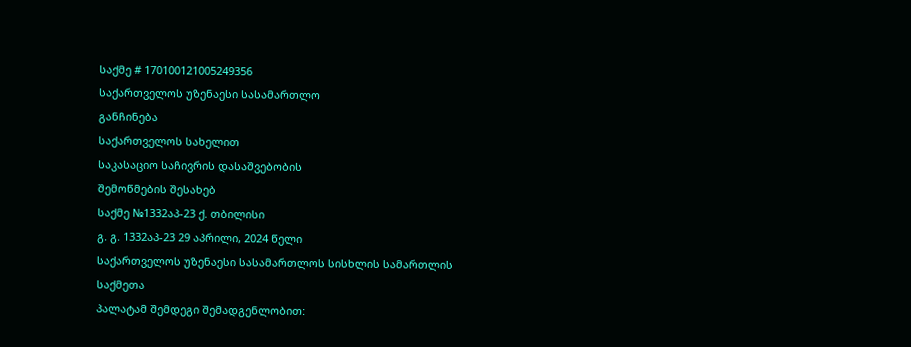საქმე # 170100121005249356
საქართველოს უზენაესი სასამართლო
განჩინება
საქართველოს სახელით
საკასაციო საჩივრის დასაშვებობის
შემოწმების შესახებ
საქმე №1332აპ-23 ქ. თბილისი
გ. გ. 1332აპ-23 29 აპრილი, 2024 წელი
საქართველოს უზენაესი სასამართლოს სისხლის სამართლის საქმეთა
პალატამ შემდეგი შემადგენლობით: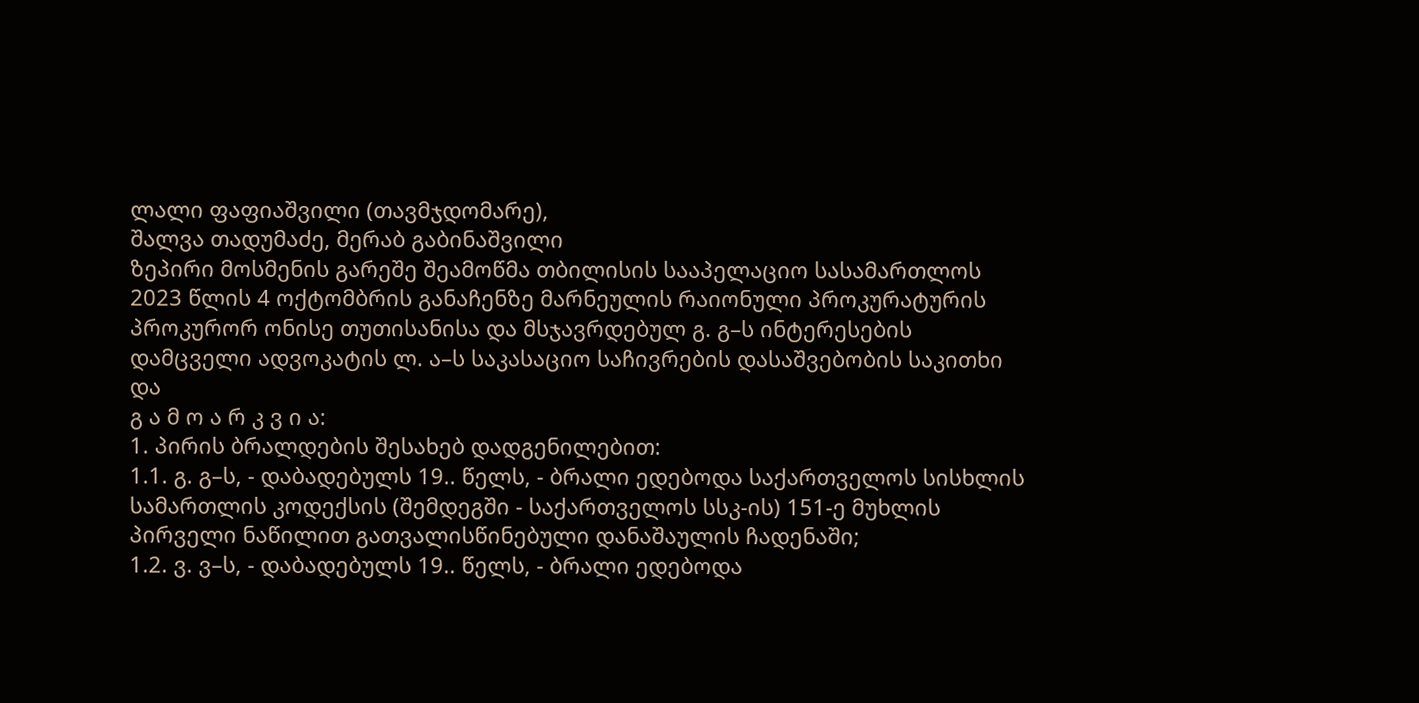ლალი ფაფიაშვილი (თავმჯდომარე),
შალვა თადუმაძე, მერაბ გაბინაშვილი
ზეპირი მოსმენის გარეშე შეამოწმა თბილისის სააპელაციო სასამართლოს 2023 წლის 4 ოქტომბრის განაჩენზე მარნეულის რაიონული პროკურატურის პროკურორ ონისე თუთისანისა და მსჯავრდებულ გ. გ–ს ინტერესების დამცველი ადვოკატის ლ. ა–ს საკასაციო საჩივრების დასაშვებობის საკითხი და
გ ა მ ო ა რ კ ვ ი ა:
1. პირის ბრალდების შესახებ დადგენილებით:
1.1. გ. გ–ს, - დაბადებულს 19.. წელს, - ბრალი ედებოდა საქართველოს სისხლის სამართლის კოდექსის (შემდეგში - საქართველოს სსკ-ის) 151-ე მუხლის პირველი ნაწილით გათვალისწინებული დანაშაულის ჩადენაში;
1.2. ვ. ვ–ს, - დაბადებულს 19.. წელს, - ბრალი ედებოდა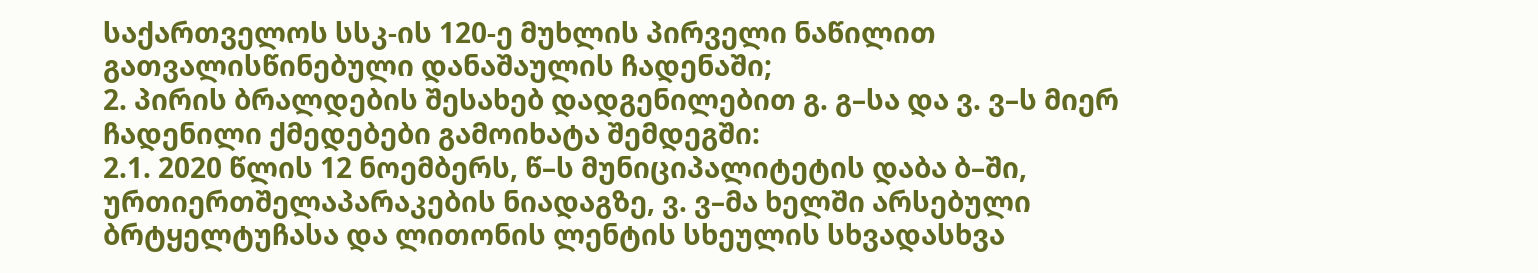საქართველოს სსკ-ის 120-ე მუხლის პირველი ნაწილით გათვალისწინებული დანაშაულის ჩადენაში;
2. პირის ბრალდების შესახებ დადგენილებით გ. გ–სა და ვ. ვ–ს მიერ ჩადენილი ქმედებები გამოიხატა შემდეგში:
2.1. 2020 წლის 12 ნოემბერს, წ–ს მუნიციპალიტეტის დაბა ბ–ში, ურთიერთშელაპარაკების ნიადაგზე, ვ. ვ–მა ხელში არსებული ბრტყელტუჩასა და ლითონის ლენტის სხეულის სხვადასხვა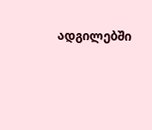ადგილებში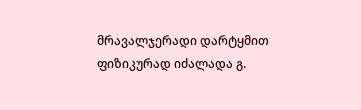მრავალჯერადი დარტყმით ფიზიკურად იძალადა გ.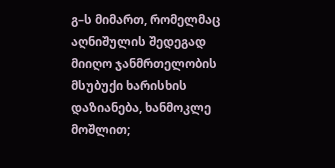გ–ს მიმართ, რომელმაც აღნიშულის შედეგად მიიღო ჯანმრთელობის მსუბუქი ხარისხის დაზიანება, ხანმოკლე მოშლით;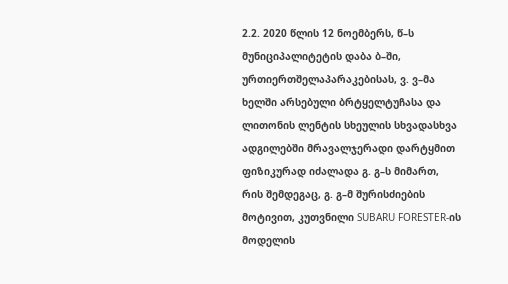2.2. 2020 წლის 12 ნოემბერს, წ–ს მუნიციპალიტეტის დაბა ბ–ში, ურთიერთშელაპარაკებისას, ვ. ვ–მა ხელში არსებული ბრტყელტუჩასა და ლითონის ლენტის სხეულის სხვადასხვა ადგილებში მრავალჯერადი დარტყმით ფიზიკურად იძალადა გ. გ–ს მიმართ, რის შემდეგაც, გ. გ–მ შურისძიების მოტივით, კუთვნილი SUBARU FORESTER-ის მოდელის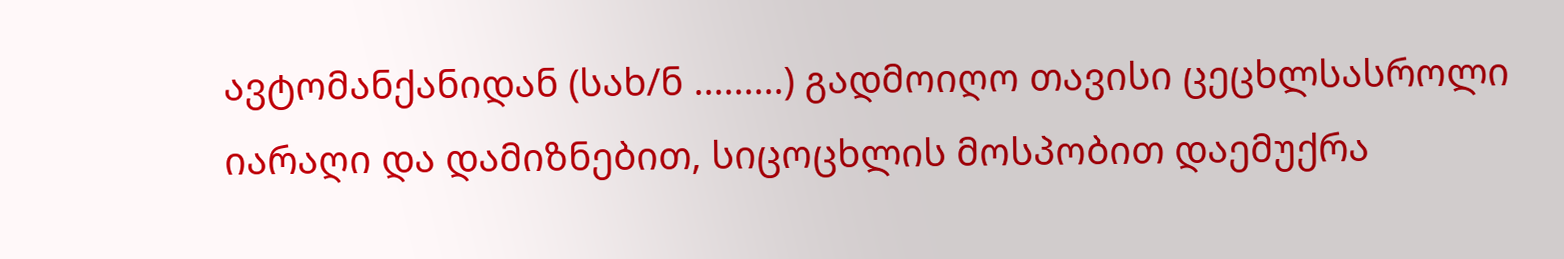ავტომანქანიდან (სახ/ნ .........) გადმოიღო თავისი ცეცხლსასროლი იარაღი და დამიზნებით, სიცოცხლის მოსპობით დაემუქრა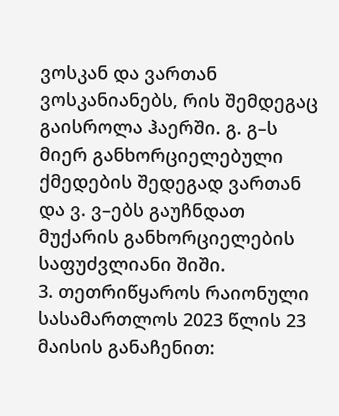ვოსკან და ვართან ვოსკანიანებს, რის შემდეგაც გაისროლა ჰაერში. გ. გ–ს მიერ განხორციელებული ქმედების შედეგად ვართან და ვ. ვ–ებს გაუჩნდათ მუქარის განხორციელების საფუძვლიანი შიში.
3. თეთრიწყაროს რაიონული სასამართლოს 2023 წლის 23 მაისის განაჩენით: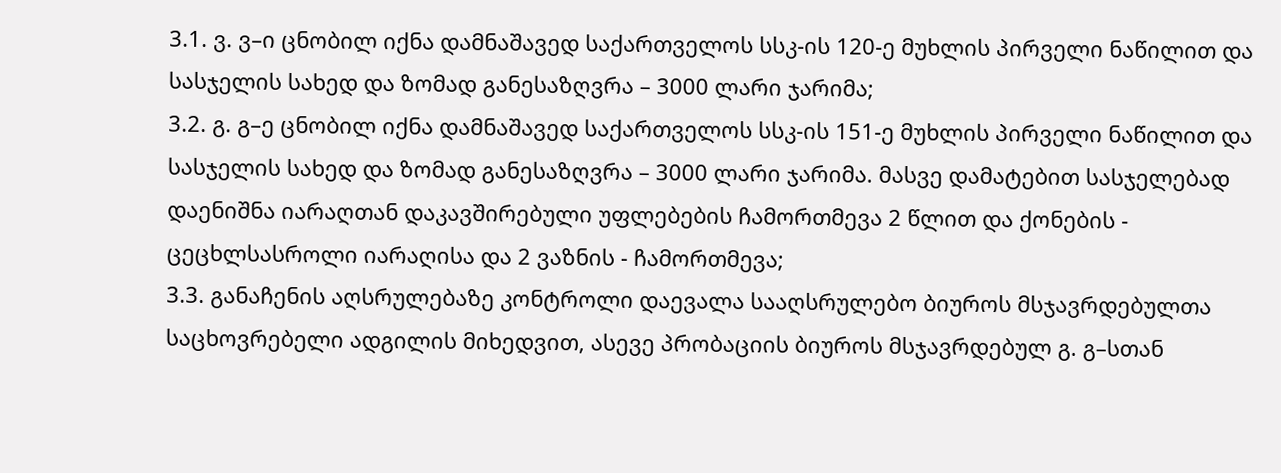3.1. ვ. ვ–ი ცნობილ იქნა დამნაშავედ საქართველოს სსკ-ის 120-ე მუხლის პირველი ნაწილით და სასჯელის სახედ და ზომად განესაზღვრა – 3000 ლარი ჯარიმა;
3.2. გ. გ–ე ცნობილ იქნა დამნაშავედ საქართველოს სსკ-ის 151-ე მუხლის პირველი ნაწილით და სასჯელის სახედ და ზომად განესაზღვრა – 3000 ლარი ჯარიმა. მასვე დამატებით სასჯელებად დაენიშნა იარაღთან დაკავშირებული უფლებების ჩამორთმევა 2 წლით და ქონების - ცეცხლსასროლი იარაღისა და 2 ვაზნის - ჩამორთმევა;
3.3. განაჩენის აღსრულებაზე კონტროლი დაევალა სააღსრულებო ბიუროს მსჯავრდებულთა საცხოვრებელი ადგილის მიხედვით, ასევე პრობაციის ბიუროს მსჯავრდებულ გ. გ–სთან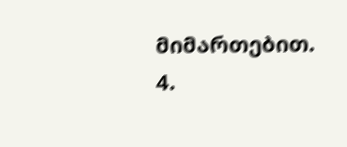მიმართებით.
4.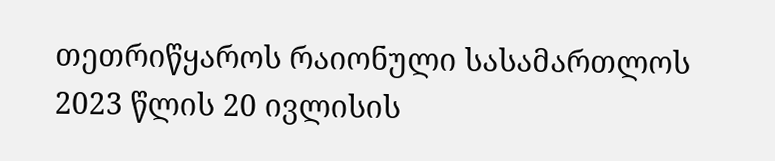თეთრიწყაროს რაიონული სასამართლოს 2023 წლის 20 ივლისის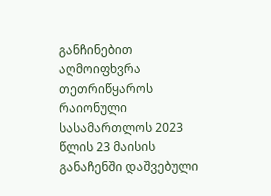განჩინებით აღმოიფხვრა თეთრიწყაროს რაიონული სასამართლოს 2023 წლის 23 მაისის განაჩენში დაშვებული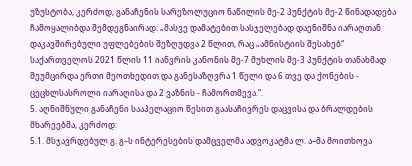უზუსტობა, კერძოდ, განაჩენის სარეზოლუციო ნაწილის მე-2 პუნქტის მე-2 წინადადება ჩამოყალიბდა შემდეგნაირად: „მასვე დამატებით სასჯელებად დაენიშნა იარაღთან დაკავშირებული უფლებების შეზღუდვა 2 წლით, რაც „ამნისტიის შესახებ“ საქართველოს 2021 წლის 11 იანვრის კანონის მე-7 მუხლის მე-3 პუნქტის თანახმად შეუმცირდა ერთი მეოთხედით და განესაზღვრა 1 წელი და 6 თვე და ქონების - ცეცხლსასროლი იარაღისა და 2 ვაზნის - ჩამორთმევა.“.
5. აღნიშნული განაჩენი სააპელაციო წესით გაასაჩივრეს დაცვისა და ბრალდების მხარეებმა, კერძოდ:
5.1. მსჯავრდებულ გ. გ–ს ინტერესების დამცველმა ადვოკატმა ლ. ა–მა მოითხოვა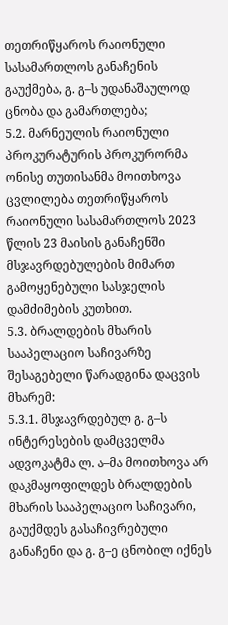თეთრიწყაროს რაიონული სასამართლოს განაჩენის გაუქმება, გ. გ–ს უდანაშაულოდ ცნობა და გამართლება;
5.2. მარნეულის რაიონული პროკურატურის პროკურორმა ონისე თუთისანმა მოითხოვა ცვლილება თეთრიწყაროს რაიონული სასამართლოს 2023 წლის 23 მაისის განაჩენში მსჯავრდებულების მიმართ გამოყენებული სასჯელის დამძიმების კუთხით.
5.3. ბრალდების მხარის სააპელაციო საჩივარზე შესაგებელი წარადგინა დაცვის მხარემ:
5.3.1. მსჯავრდებულ გ. გ–ს ინტერესების დამცველმა ადვოკატმა ლ. ა–მა მოითხოვა არ დაკმაყოფილდეს ბრალდების მხარის სააპელაციო საჩივარი, გაუქმდეს გასაჩივრებული განაჩენი და გ. გ–ე ცნობილ იქნეს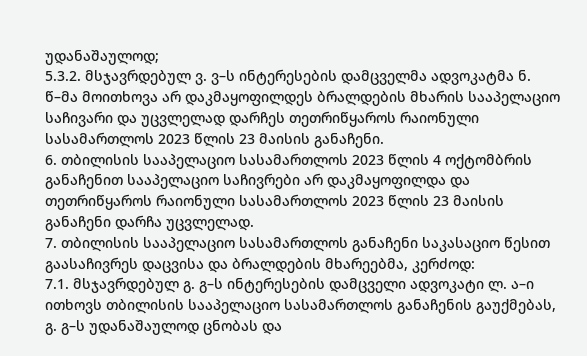უდანაშაულოდ;
5.3.2. მსჯავრდებულ ვ. ვ–ს ინტერესების დამცველმა ადვოკატმა ნ. წ–მა მოითხოვა არ დაკმაყოფილდეს ბრალდების მხარის სააპელაციო საჩივარი და უცვლელად დარჩეს თეთრიწყაროს რაიონული სასამართლოს 2023 წლის 23 მაისის განაჩენი.
6. თბილისის სააპელაციო სასამართლოს 2023 წლის 4 ოქტომბრის განაჩენით სააპელაციო საჩივრები არ დაკმაყოფილდა და თეთრიწყაროს რაიონული სასამართლოს 2023 წლის 23 მაისის განაჩენი დარჩა უცვლელად.
7. თბილისის სააპელაციო სასამართლოს განაჩენი საკასაციო წესით გაასაჩივრეს დაცვისა და ბრალდების მხარეებმა, კერძოდ:
7.1. მსჯავრდებულ გ. გ–ს ინტერესების დამცველი ადვოკატი ლ. ა–ი ითხოვს თბილისის სააპელაციო სასამართლოს განაჩენის გაუქმებას, გ. გ–ს უდანაშაულოდ ცნობას და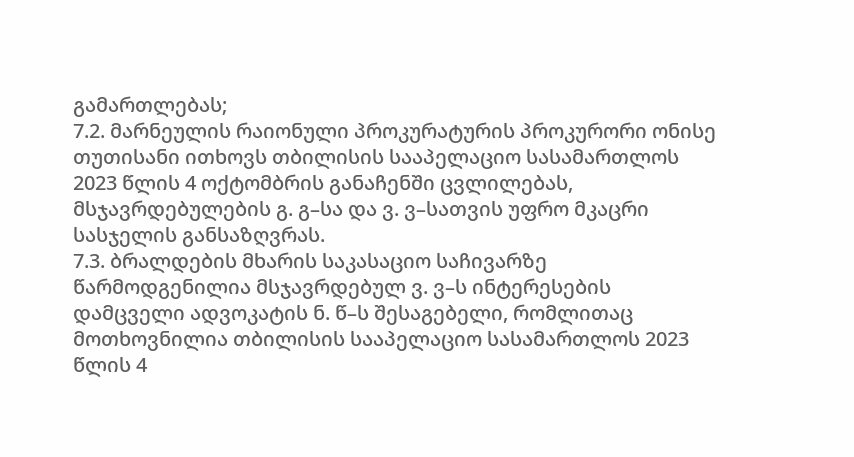გამართლებას;
7.2. მარნეულის რაიონული პროკურატურის პროკურორი ონისე თუთისანი ითხოვს თბილისის სააპელაციო სასამართლოს 2023 წლის 4 ოქტომბრის განაჩენში ცვლილებას, მსჯავრდებულების გ. გ–სა და ვ. ვ–სათვის უფრო მკაცრი სასჯელის განსაზღვრას.
7.3. ბრალდების მხარის საკასაციო საჩივარზე წარმოდგენილია მსჯავრდებულ ვ. ვ–ს ინტერესების დამცველი ადვოკატის ნ. წ–ს შესაგებელი, რომლითაც მოთხოვნილია თბილისის სააპელაციო სასამართლოს 2023 წლის 4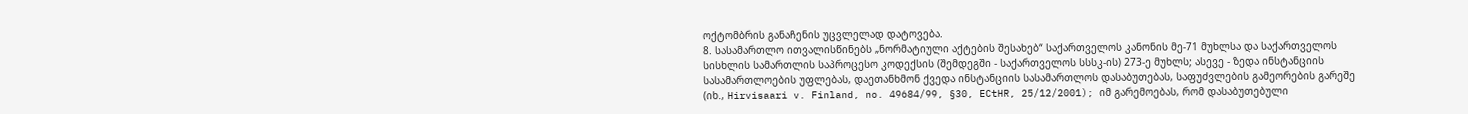ოქტომბრის განაჩენის უცვლელად დატოვება.
8. სასამართლო ითვალისწინებს „ნორმატიული აქტების შესახებ“ საქართველოს კანონის მე-71 მუხლსა და საქართველოს სისხლის სამართლის საპროცესო კოდექსის (შემდეგში - საქართველოს სსსკ-ის) 273-ე მუხლს; ასევე - ზედა ინსტანციის სასამართლოების უფლებას, დაეთანხმონ ქვედა ინსტანციის სასამართლოს დასაბუთებას, საფუძვლების გამეორების გარეშე (იხ., Hirvisaari v. Finland, no. 49684/99, §30, ECtHR, 25/12/2001); იმ გარემოებას, რომ დასაბუთებული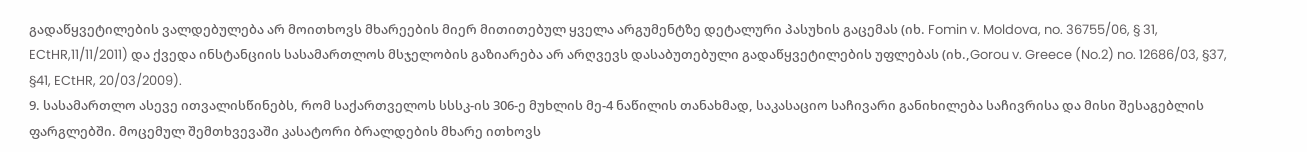გადაწყვეტილების ვალდებულება არ მოითხოვს მხარეების მიერ მითითებულ ყველა არგუმენტზე დეტალური პასუხის გაცემას (იხ. Fomin v. Moldova, no. 36755/06, § 31, ECtHR,11/11/2011) და ქვედა ინსტანციის სასამართლოს მსჯელობის გაზიარება არ არღვევს დასაბუთებული გადაწყვეტილების უფლებას (იხ.,Gorou v. Greece (No.2) no. 12686/03, §37, §41, ECtHR, 20/03/2009).
9. სასამართლო ასევე ითვალისწინებს, რომ საქართველოს სსსკ-ის 306-ე მუხლის მე-4 ნაწილის თანახმად, საკასაციო საჩივარი განიხილება საჩივრისა და მისი შესაგებლის ფარგლებში. მოცემულ შემთხვევაში კასატორი ბრალდების მხარე ითხოვს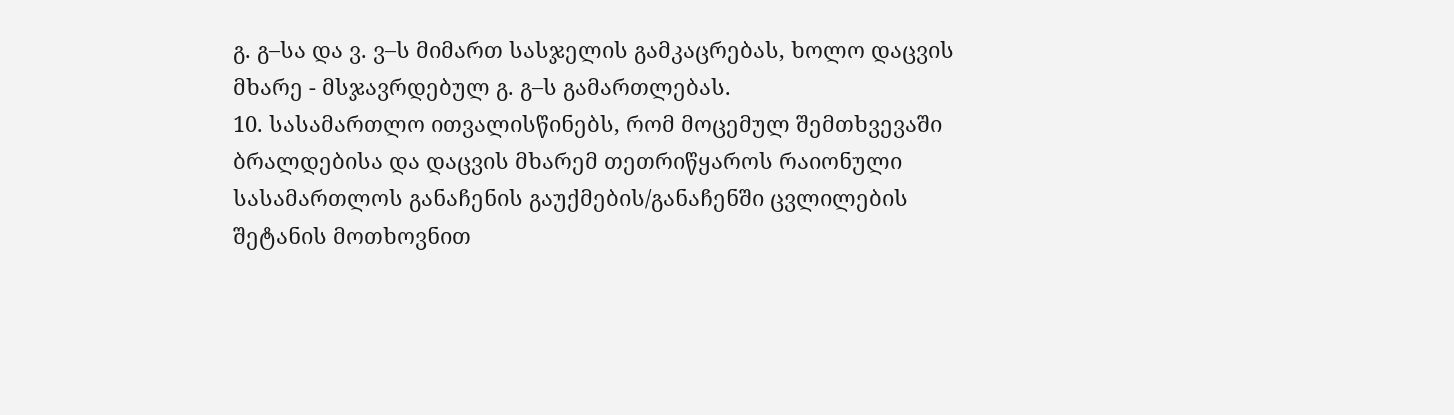გ. გ–სა და ვ. ვ–ს მიმართ სასჯელის გამკაცრებას, ხოლო დაცვის მხარე - მსჯავრდებულ გ. გ–ს გამართლებას.
10. სასამართლო ითვალისწინებს, რომ მოცემულ შემთხვევაში ბრალდებისა და დაცვის მხარემ თეთრიწყაროს რაიონული სასამართლოს განაჩენის გაუქმების/განაჩენში ცვლილების შეტანის მოთხოვნით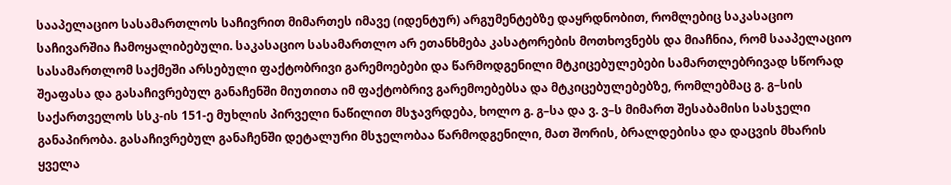სააპელაციო სასამართლოს საჩივრით მიმართეს იმავე (იდენტურ) არგუმენტებზე დაყრდნობით, რომლებიც საკასაციო საჩივარშია ჩამოყალიბებული. საკასაციო სასამართლო არ ეთანხმება კასატორების მოთხოვნებს და მიაჩნია, რომ სააპელაციო სასამართლომ საქმეში არსებული ფაქტობრივი გარემოებები და წარმოდგენილი მტკიცებულებები სამართლებრივად სწორად შეაფასა და გასაჩივრებულ განაჩენში მიუთითა იმ ფაქტობრივ გარემოებებსა და მტკიცებულებებზე, რომლებმაც გ. გ–სის საქართველოს სსკ-ის 151-ე მუხლის პირველი ნაწილით მსჯავრდება, ხოლო გ. გ–სა და ვ. ვ–ს მიმართ შესაბამისი სასჯელი განაპირობა. გასაჩივრებულ განაჩენში დეტალური მსჯელობაა წარმოდგენილი, მათ შორის, ბრალდებისა და დაცვის მხარის ყველა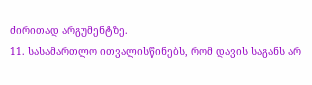ძირითად არგუმენტზე.
11. სასამართლო ითვალისწინებს, რომ დავის საგანს არ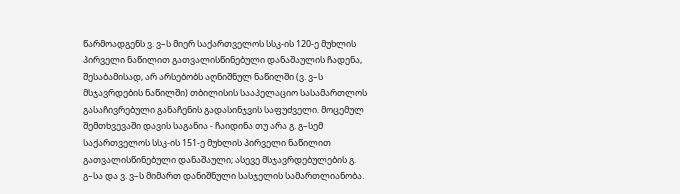წარმოადგენს ვ. ვ–ს მიერ საქართველოს სსკ-ის 120-ე მუხლის პირველი ნაწილით გათვალისწინებული დანაშაულის ჩადენა, შესაბამისად, არ არსებობს აღნიშნულ ნაწილში (ვ. ვ–ს მსჯავრდების ნაწილში) თბილისის სააპელაციო სასამართლოს გასაჩივრებული განაჩენის გადასინჯვის საფუძველი. მოცემულ შემთხვევაში დავის საგანია - ჩაიდინა თუ არა გ. გ–სემ საქართველოს სსკ-ის 151-ე მუხლის პირველი ნაწილით გათვალისწინებული დანაშაული; ასევე მსჯავრდებულების გ. გ–სა და ვ. ვ–ს მიმართ დანიშნული სასჯელის სამართლიანობა.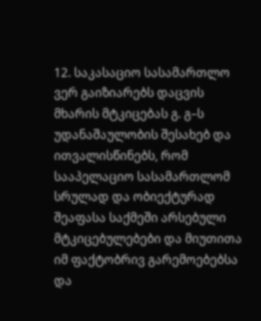12. საკასაციო სასამართლო ვერ გაიზიარებს დაცვის მხარის მტკიცებას გ. გ–ს უდანაშაულობის შესახებ და ითვალისწინებს, რომ სააპელაციო სასამართლომ სრულად და ობიექტურად შეაფასა საქმეში არსებული მტკიცებულებები და მიუთითა იმ ფაქტობრივ გარემოებებსა და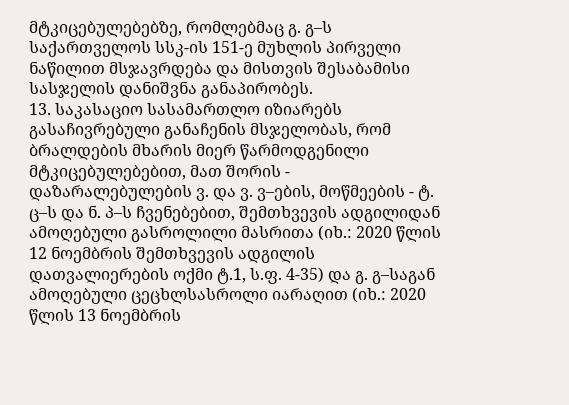მტკიცებულებებზე, რომლებმაც გ. გ–ს საქართველოს სსკ-ის 151-ე მუხლის პირველი ნაწილით მსჯავრდება და მისთვის შესაბამისი სასჯელის დანიშვნა განაპირობეს.
13. საკასაციო სასამართლო იზიარებს გასაჩივრებული განაჩენის მსჯელობას, რომ ბრალდების მხარის მიერ წარმოდგენილი მტკიცებულებებით, მათ შორის - დაზარალებულების ვ. და ვ. ვ–ების, მოწმეების - ტ. ც–ს და ნ. პ–ს ჩვენებებით, შემთხვევის ადგილიდან ამოღებული გასროლილი მასრითა (იხ.: 2020 წლის 12 ნოემბრის შემთხვევის ადგილის დათვალიერების ოქმი ტ.1, ს.ფ. 4-35) და გ. გ–საგან ამოღებული ცეცხლსასროლი იარაღით (იხ.: 2020 წლის 13 ნოემბრის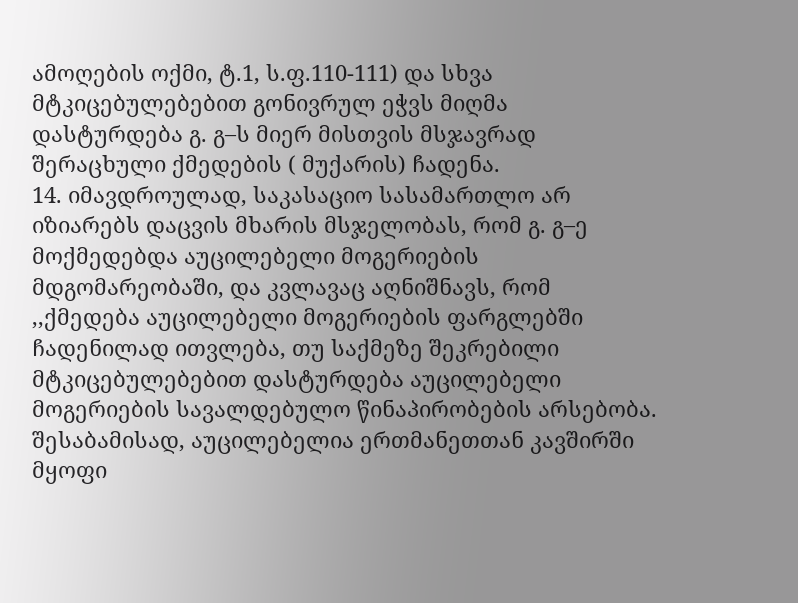ამოღების ოქმი, ტ.1, ს.ფ.110-111) და სხვა მტკიცებულებებით გონივრულ ეჭვს მიღმა დასტურდება გ. გ–ს მიერ მისთვის მსჯავრად შერაცხული ქმედების ( მუქარის) ჩადენა.
14. იმავდროულად, საკასაციო სასამართლო არ იზიარებს დაცვის მხარის მსჯელობას, რომ გ. გ–ე მოქმედებდა აუცილებელი მოგერიების მდგომარეობაში, და კვლავაც აღნიშნავს, რომ ,,ქმედება აუცილებელი მოგერიების ფარგლებში ჩადენილად ითვლება, თუ საქმეზე შეკრებილი მტკიცებულებებით დასტურდება აუცილებელი მოგერიების სავალდებულო წინაპირობების არსებობა. შესაბამისად, აუცილებელია ერთმანეთთან კავშირში მყოფი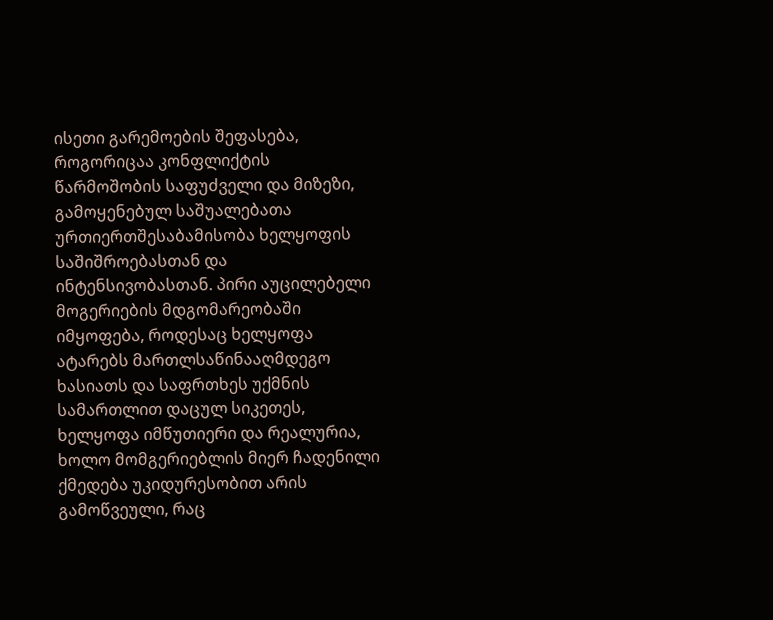ისეთი გარემოების შეფასება, როგორიცაა კონფლიქტის წარმოშობის საფუძველი და მიზეზი, გამოყენებულ საშუალებათა ურთიერთშესაბამისობა ხელყოფის საშიშროებასთან და ინტენსივობასთან. პირი აუცილებელი მოგერიების მდგომარეობაში იმყოფება, როდესაც ხელყოფა ატარებს მართლსაწინააღმდეგო ხასიათს და საფრთხეს უქმნის სამართლით დაცულ სიკეთეს, ხელყოფა იმწუთიერი და რეალურია, ხოლო მომგერიებლის მიერ ჩადენილი ქმედება უკიდურესობით არის გამოწვეული, რაც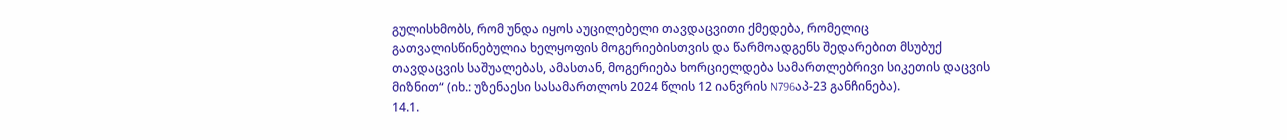გულისხმობს, რომ უნდა იყოს აუცილებელი თავდაცვითი ქმედება, რომელიც გათვალისწინებულია ხელყოფის მოგერიებისთვის და წარმოადგენს შედარებით მსუბუქ თავდაცვის საშუალებას, ამასთან, მოგერიება ხორციელდება სამართლებრივი სიკეთის დაცვის მიზნით“ (იხ.: უზენაესი სასამართლოს 2024 წლის 12 იანვრის N796აპ-23 განჩინება).
14.1.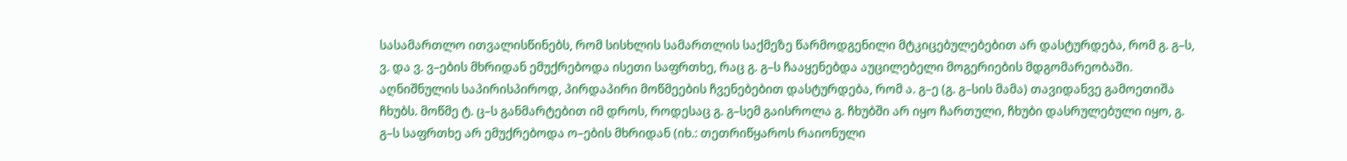სასამართლო ითვალისწინებს, რომ სისხლის სამართლის საქმეზე წარმოდგენილი მტკიცებულებებით არ დასტურდება, რომ გ. გ–ს, ვ. და ვ. ვ–ების მხრიდან ემუქრებოდა ისეთი საფრთხე, რაც გ. გ–ს ჩააყენებდა აუცილებელი მოგერიების მდგომარეობაში. აღნიშნულის საპირისპიროდ, პირდაპირი მოწმეების ჩვენებებით დასტურდება, რომ ა. გ–ე (გ. გ–სის მამა) თავიდანვე გამოეთიშა ჩხუბს. მოწმე ტ. ც–ს განმარტებით იმ დროს, როდესაც გ. გ–სემ გაისროლა გ. ჩხუბში არ იყო ჩართული, ჩხუბი დასრულებული იყო, გ. გ–ს საფრთხე არ ემუქრებოდა ო–ების მხრიდან (იხ.: თეთრიწყაროს რაიონული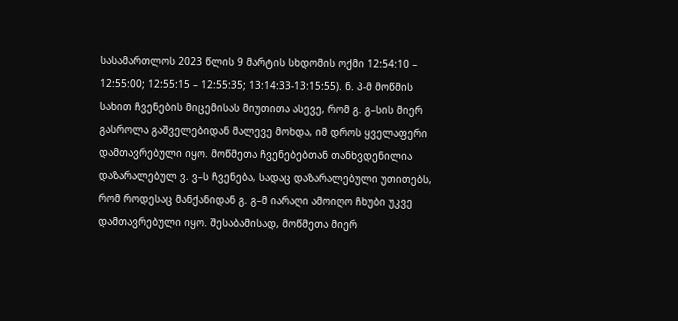სასამართლოს 2023 წლის 9 მარტის სხდომის ოქმი 12:54:10 – 12:55:00; 12:55:15 – 12:55:35; 13:14:33-13:15:55). ნ. პ-მ მოწმის სახით ჩვენების მიცემისას მიუთითა ასევე, რომ გ. გ–სის მიერ გასროლა გაშველებიდან მალევე მოხდა, იმ დროს ყველაფერი დამთავრებული იყო. მოწმეთა ჩვენებებთან თანხვდენილია დაზარალებულ ვ. ვ–ს ჩვენება, სადაც დაზარალებული უთითებს, რომ როდესაც მანქანიდან გ. გ–მ იარაღი ამოიღო ჩხუბი უკვე დამთავრებული იყო. შესაბამისად, მოწმეთა მიერ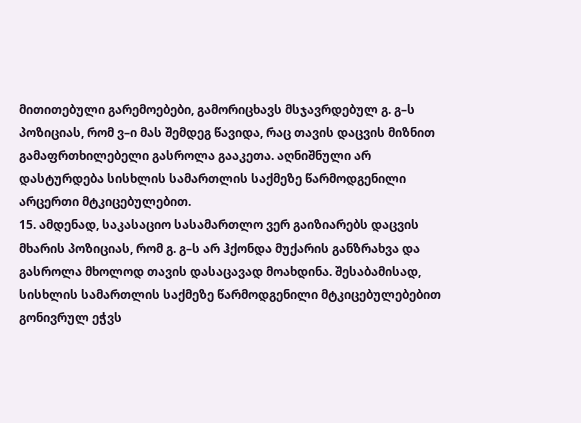მითითებული გარემოებები, გამორიცხავს მსჯავრდებულ გ. გ–ს პოზიციას, რომ ვ–ი მას შემდეგ წავიდა, რაც თავის დაცვის მიზნით გამაფრთხილებელი გასროლა გააკეთა. აღნიშნული არ დასტურდება სისხლის სამართლის საქმეზე წარმოდგენილი არცერთი მტკიცებულებით.
15. ამდენად, საკასაციო სასამართლო ვერ გაიზიარებს დაცვის მხარის პოზიციას, რომ გ. გ–ს არ ჰქონდა მუქარის განზრახვა და გასროლა მხოლოდ თავის დასაცავად მოახდინა. შესაბამისად, სისხლის სამართლის საქმეზე წარმოდგენილი მტკიცებულებებით გონივრულ ეჭვს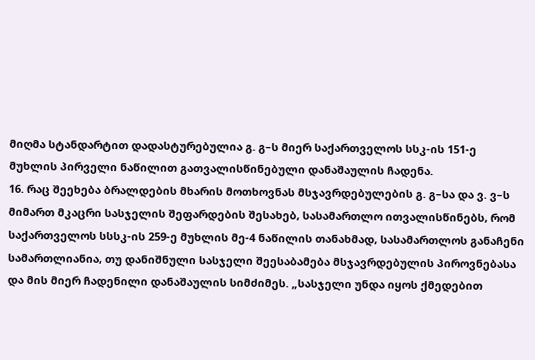მიღმა სტანდარტით დადასტურებულია გ. გ–ს მიერ საქართველოს სსკ-ის 151-ე მუხლის პირველი ნაწილით გათვალისწინებული დანაშაულის ჩადენა.
16. რაც შეეხება ბრალდების მხარის მოთხოვნას მსჯავრდებულების გ. გ–სა და ვ. ვ–ს მიმართ მკაცრი სასჯელის შეფარდების შესახებ, სასამართლო ითვალისწინებს, რომ საქართველოს სსსკ-ის 259-ე მუხლის მე-4 ნაწილის თანახმად, სასამართლოს განაჩენი სამართლიანია, თუ დანიშნული სასჯელი შეესაბამება მსჯავრდებულის პიროვნებასა და მის მიერ ჩადენილი დანაშაულის სიმძიმეს. „სასჯელი უნდა იყოს ქმედებით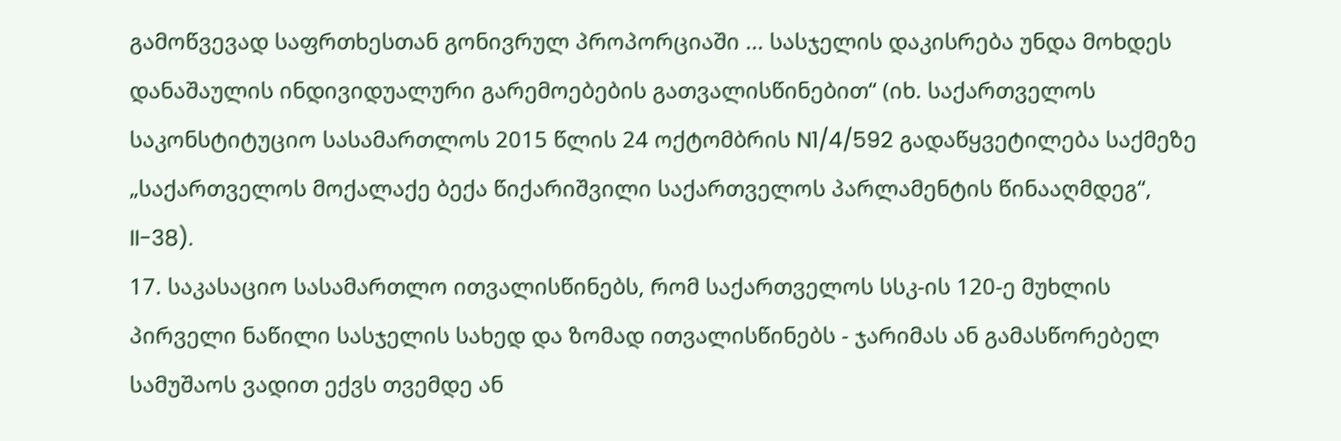გამოწვევად საფრთხესთან გონივრულ პროპორციაში ... სასჯელის დაკისრება უნდა მოხდეს დანაშაულის ინდივიდუალური გარემოებების გათვალისწინებით“ (იხ. საქართველოს საკონსტიტუციო სასამართლოს 2015 წლის 24 ოქტომბრის N1/4/592 გადაწყვეტილება საქმეზე „საქართველოს მოქალაქე ბექა წიქარიშვილი საქართველოს პარლამენტის წინააღმდეგ“, II-38).
17. საკასაციო სასამართლო ითვალისწინებს, რომ საქართველოს სსკ-ის 120-ე მუხლის პირველი ნაწილი სასჯელის სახედ და ზომად ითვალისწინებს - ჯარიმას ან გამასწორებელ სამუშაოს ვადით ექვს თვემდე ან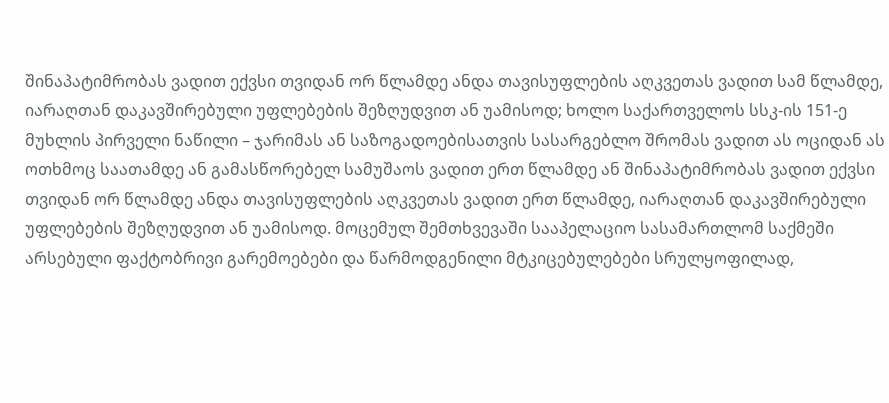შინაპატიმრობას ვადით ექვსი თვიდან ორ წლამდე ანდა თავისუფლების აღკვეთას ვადით სამ წლამდე, იარაღთან დაკავშირებული უფლებების შეზღუდვით ან უამისოდ; ხოლო საქართველოს სსკ-ის 151-ე მუხლის პირველი ნაწილი – ჯარიმას ან საზოგადოებისათვის სასარგებლო შრომას ვადით ას ოციდან ას ოთხმოც საათამდე ან გამასწორებელ სამუშაოს ვადით ერთ წლამდე ან შინაპატიმრობას ვადით ექვსი თვიდან ორ წლამდე ანდა თავისუფლების აღკვეთას ვადით ერთ წლამდე, იარაღთან დაკავშირებული უფლებების შეზღუდვით ან უამისოდ. მოცემულ შემთხვევაში სააპელაციო სასამართლომ საქმეში არსებული ფაქტობრივი გარემოებები და წარმოდგენილი მტკიცებულებები სრულყოფილად,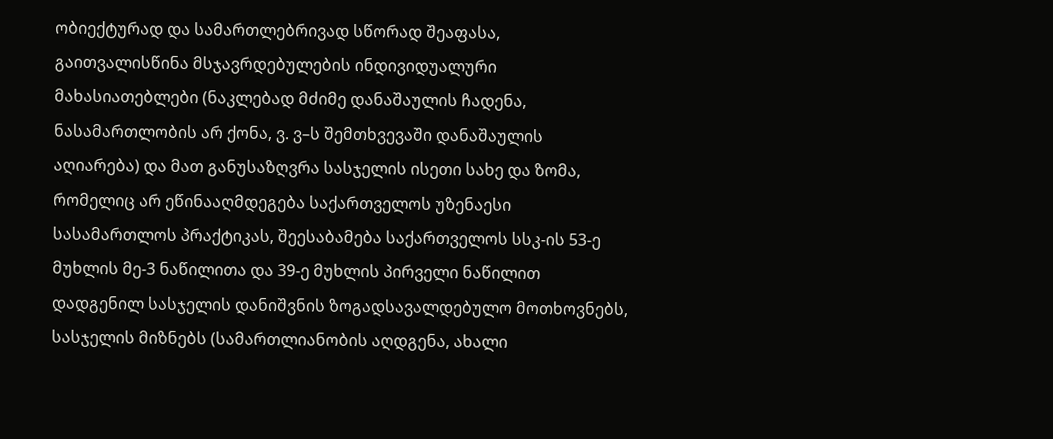ობიექტურად და სამართლებრივად სწორად შეაფასა, გაითვალისწინა მსჯავრდებულების ინდივიდუალური მახასიათებლები (ნაკლებად მძიმე დანაშაულის ჩადენა, ნასამართლობის არ ქონა, ვ. ვ–ს შემთხვევაში დანაშაულის აღიარება) და მათ განუსაზღვრა სასჯელის ისეთი სახე და ზომა, რომელიც არ ეწინააღმდეგება საქართველოს უზენაესი სასამართლოს პრაქტიკას, შეესაბამება საქართველოს სსკ-ის 53-ე მუხლის მე-3 ნაწილითა და 39-ე მუხლის პირველი ნაწილით დადგენილ სასჯელის დანიშვნის ზოგადსავალდებულო მოთხოვნებს, სასჯელის მიზნებს (სამართლიანობის აღდგენა, ახალი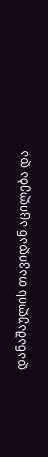დანაშაულის თავიდან აცილება და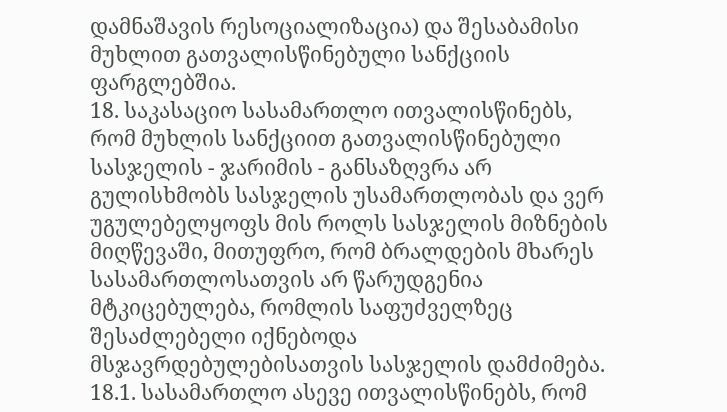დამნაშავის რესოციალიზაცია) და შესაბამისი მუხლით გათვალისწინებული სანქციის ფარგლებშია.
18. საკასაციო სასამართლო ითვალისწინებს, რომ მუხლის სანქციით გათვალისწინებული სასჯელის - ჯარიმის - განსაზღვრა არ გულისხმობს სასჯელის უსამართლობას და ვერ უგულებელყოფს მის როლს სასჯელის მიზნების მიღწევაში, მითუფრო, რომ ბრალდების მხარეს სასამართლოსათვის არ წარუდგენია მტკიცებულება, რომლის საფუძველზეც შესაძლებელი იქნებოდა მსჯავრდებულებისათვის სასჯელის დამძიმება.
18.1. სასამართლო ასევე ითვალისწინებს, რომ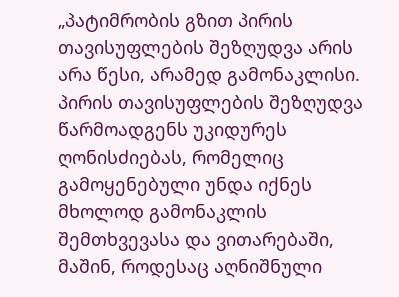„პატიმრობის გზით პირის თავისუფლების შეზღუდვა არის არა წესი, არამედ გამონაკლისი. პირის თავისუფლების შეზღუდვა წარმოადგენს უკიდურეს ღონისძიებას, რომელიც გამოყენებული უნდა იქნეს მხოლოდ გამონაკლის შემთხვევასა და ვითარებაში, მაშინ, როდესაც აღნიშნული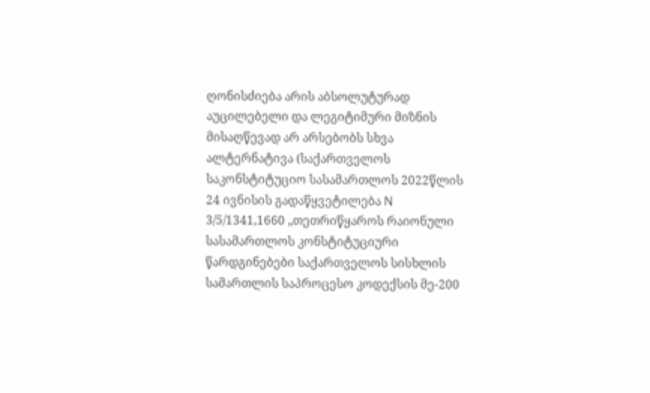ღონისძიება არის აბსოლუტურად აუცილებელი და ლეგიტიმური მიზნის მისაღწევად არ არსებობს სხვა ალტერნატივა (საქართველოს საკონსტიტუციო სასამართლოს 2022წლის 24 ივნისის გადაწყვეტილება N 3/5/1341,1660 „თეთრიწყაროს რაიონული სასამართლოს კონსტიტუციური წარდგინებები საქართველოს სისხლის სამართლის საპროცესო კოდექსის მე-200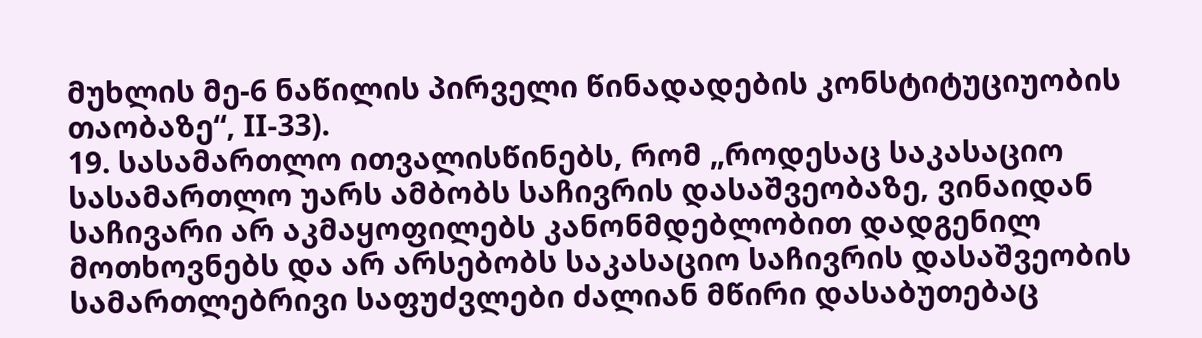მუხლის მე-6 ნაწილის პირველი წინადადების კონსტიტუციუობის თაობაზე“, II-33).
19. სასამართლო ითვალისწინებს, რომ „როდესაც საკასაციო სასამართლო უარს ამბობს საჩივრის დასაშვეობაზე, ვინაიდან საჩივარი არ აკმაყოფილებს კანონმდებლობით დადგენილ მოთხოვნებს და არ არსებობს საკასაციო საჩივრის დასაშვეობის სამართლებრივი საფუძვლები ძალიან მწირი დასაბუთებაც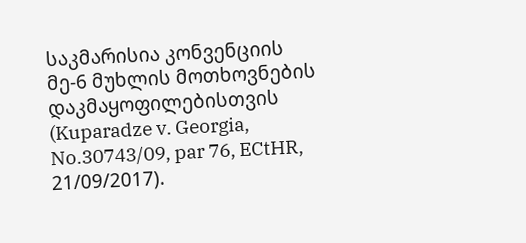საკმარისია კონვენციის მე-6 მუხლის მოთხოვნების დაკმაყოფილებისთვის (Kuparadze v. Georgia, No.30743/09, par 76, ECtHR, 21/09/2017).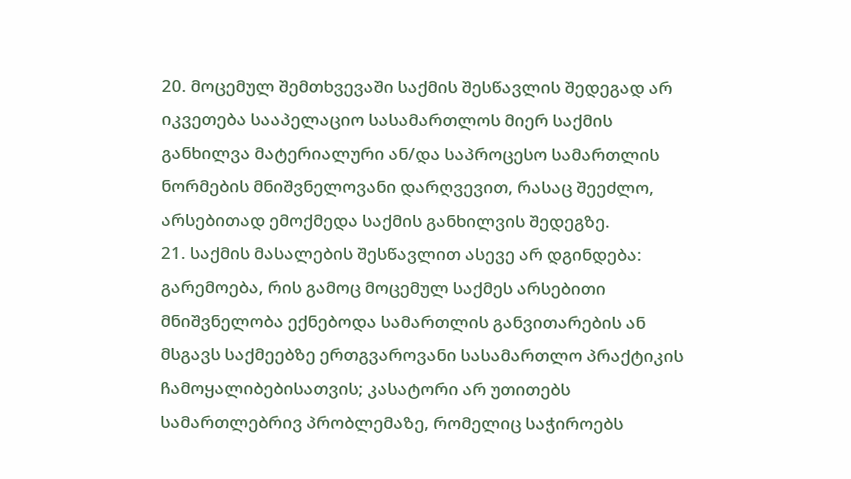20. მოცემულ შემთხვევაში საქმის შესწავლის შედეგად არ იკვეთება სააპელაციო სასამართლოს მიერ საქმის განხილვა მატერიალური ან/და საპროცესო სამართლის ნორმების მნიშვნელოვანი დარღვევით, რასაც შეეძლო, არსებითად ემოქმედა საქმის განხილვის შედეგზე.
21. საქმის მასალების შესწავლით ასევე არ დგინდება: გარემოება, რის გამოც მოცემულ საქმეს არსებითი მნიშვნელობა ექნებოდა სამართლის განვითარების ან მსგავს საქმეებზე ერთგვაროვანი სასამართლო პრაქტიკის ჩამოყალიბებისათვის; კასატორი არ უთითებს სამართლებრივ პრობლემაზე, რომელიც საჭიროებს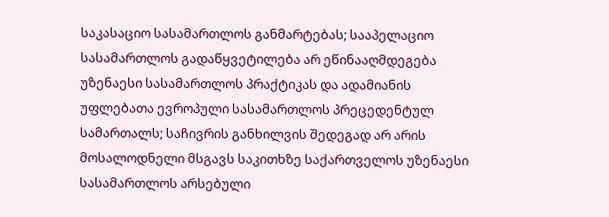საკასაციო სასამართლოს განმარტებას; სააპელაციო სასამართლოს გადაწყვეტილება არ ეწინააღმდეგება უზენაესი სასამართლოს პრაქტიკას და ადამიანის უფლებათა ევროპული სასამართლოს პრეცედენტულ სამართალს; საჩივრის განხილვის შედეგად არ არის მოსალოდნელი მსგავს საკითხზე საქართველოს უზენაესი სასამართლოს არსებული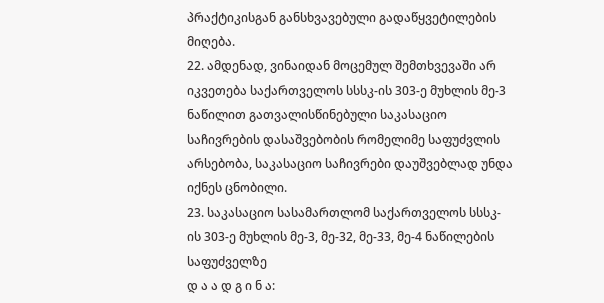პრაქტიკისგან განსხვავებული გადაწყვეტილების მიღება.
22. ამდენად, ვინაიდან მოცემულ შემთხვევაში არ იკვეთება საქართველოს სსსკ-ის 303-ე მუხლის მე-3 ნაწილით გათვალისწინებული საკასაციო საჩივრების დასაშვებობის რომელიმე საფუძვლის არსებობა, საკასაციო საჩივრები დაუშვებლად უნდა იქნეს ცნობილი.
23. საკასაციო სასამართლომ საქართველოს სსსკ-ის 303-ე მუხლის მე-3, მე-32, მე-33, მე-4 ნაწილების საფუძველზე
დ ა ა დ გ ი ნ ა: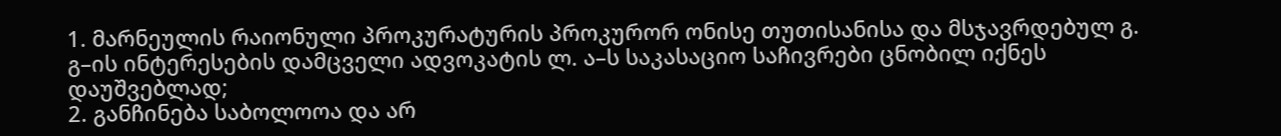1. მარნეულის რაიონული პროკურატურის პროკურორ ონისე თუთისანისა და მსჯავრდებულ გ. გ–ის ინტერესების დამცველი ადვოკატის ლ. ა–ს საკასაციო საჩივრები ცნობილ იქნეს დაუშვებლად;
2. განჩინება საბოლოოა და არ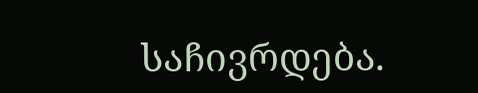საჩივრდება.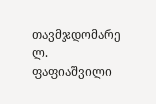თავმჯდომარე ლ. ფაფიაშვილი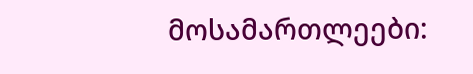მოსამართლეები: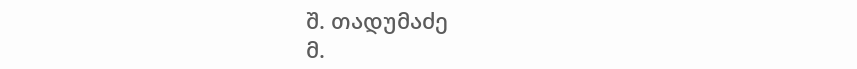შ. თადუმაძე
მ.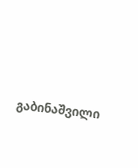გაბინაშვილი